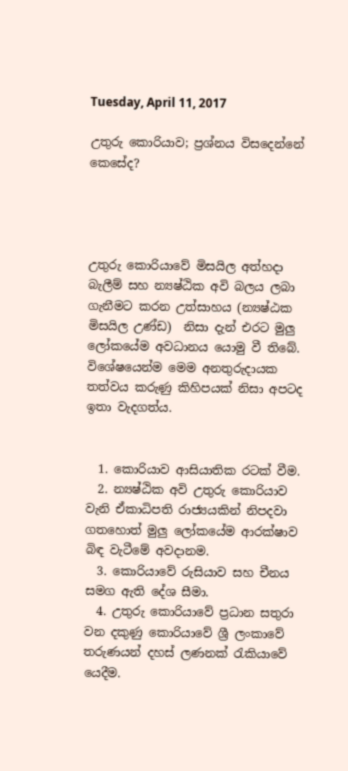Tuesday, April 11, 2017

උතුරු කොරියාව; ප්‍රශ්නය විසදෙන්නේ කෙසේද?




උතුරු කොරියාවේ මිසයිල අත්හදා බැලීම් සහ න්‍යෂ්ඨික අවි බලය ලබා ගැනීමට කරන උත්සාහය (න්‍යෂ්ඨක මිසයිල උණ්ඩ)  නිසා දැන් එරට මුලු ලෝකයේම අවධානය යොමු වී තිබේ. විශේෂයෙන්ම මෙම අනතුරුදායක තත්වය කරුණු කිහිපයක් නිසා අපටද ඉතා වැදගත්ය.


  1. කොරියාව ආසියාතික රටක් වීම.
  2. න්‍යෂ්ඨික අවි උතුරු කොරියාව වැනි ඒකාධිපති රාජ්‍යයකින් නිපදවා ගතහොත් මුලු ලෝකයේම ආරක්ෂාව බිඳ වැටීමේ අවදානම.
  3. කොරියාවේ රුසියාව සහ චීනය සමග ඇති දේශ සීමා.
  4. උතුරු කොරියාවේ ප්‍රධාන සතුරා වන දකුණු කොරියාවේ ශ්‍රී ලංකාවේ තරුණයන් දහස් ලණනක් රැකියාවේ යෙදීම.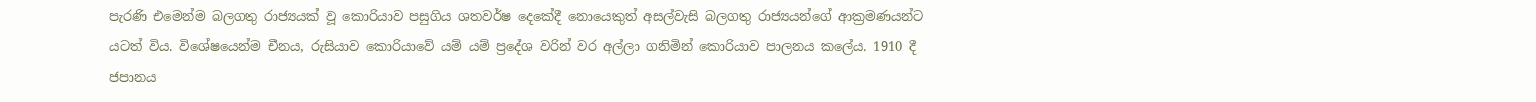පැරණි එමෙන්ම බලගතු රාජ්‍යයක් වූ කොරියාව පසුගිය ශතවර්ෂ දෙකේදී නොයෙකුත් අසල්වැසි බලගතු රාජ්‍යයන්ගේ ආක්‍රමණයන්ට යටත් විය. විශේෂයෙන්ම චීනය, රුසියාව කොරියාවේ යම් යම් ප්‍රදේශ වරින් වර අල්ලා ගනිමින් කොරියාව පාලනය කලේය. 1910 දී ජපානය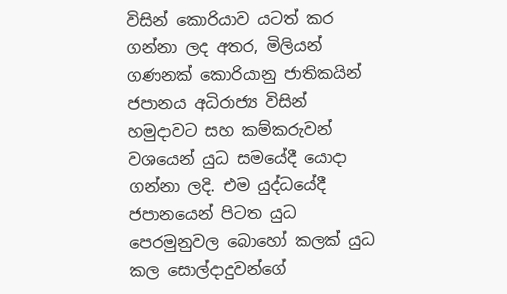විසින් කොරියාව යටත් කර ගන්නා ලද අතර, මිලියන් ගණනක් කොරියානු ජාතිකයින් ජපානය අධිරාජ්‍ය විසින් හමුදාවට සහ කම්කරුවන් වශයෙන් යුධ සමයේදී යොදා ගන්නා ලදි. එම යුද්ධයේදී ජපානයෙන් පිටත යුධ පෙරමුනුවල බොහෝ කලක් යුධ කල සොල්දාදුවන්ගේ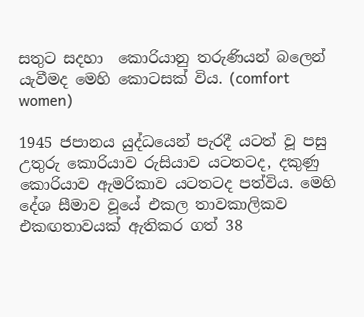සතුට සදහා  කොරියානු තරුණියන් බලෙන් යැවීමද මෙහි කොටසක් විය. (comfort women)

1945 ජපානය යුද්ධයෙන් පැරදී යටත් වූ පසු උතුරු කොරියාව රුසියාව යටතටද, දකුණු කොරියාව ඇමරිකාව යටතටද පත්විය. මෙහි දේශ සීමාව වූයේ එකල තාවකාලිකව එකඟතාවයක් ඇතිකර ගත් 38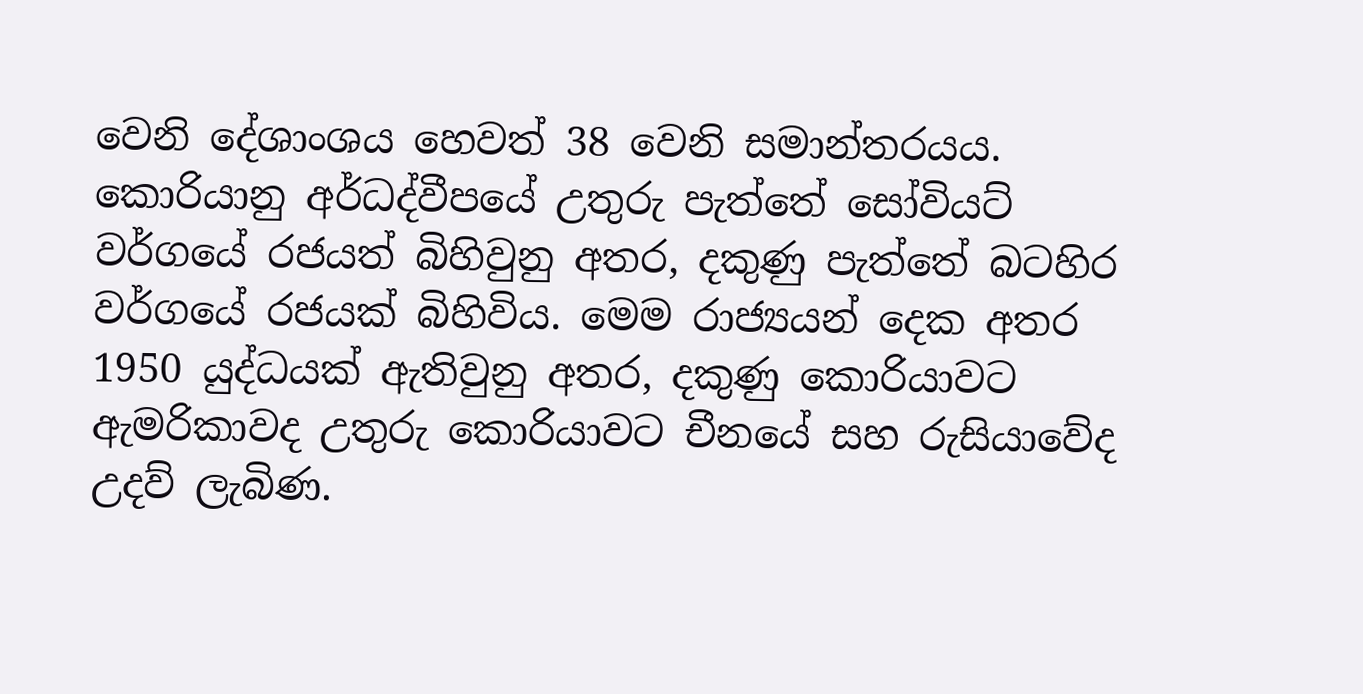වෙනි දේශාංශය හෙවත් 38 වෙනි සමාන්තරයය. කොරියානු අර්ධද්වීපයේ උතුරු පැත්තේ සෝවියට් වර්ගයේ රජයත් බිහිවුනු අතර, දකුණු පැත්තේ බටහිර වර්ගයේ රජයක් බිහිවිය. මෙම රාජ්‍යයන් දෙක අතර 1950 යුද්ධයක් ඇතිවුනු අතර, දකුණු කොරියාවට ඇමරිකාවද උතුරු කොරියාවට චීනයේ සහ රුසියාවේද උදව් ලැබිණ.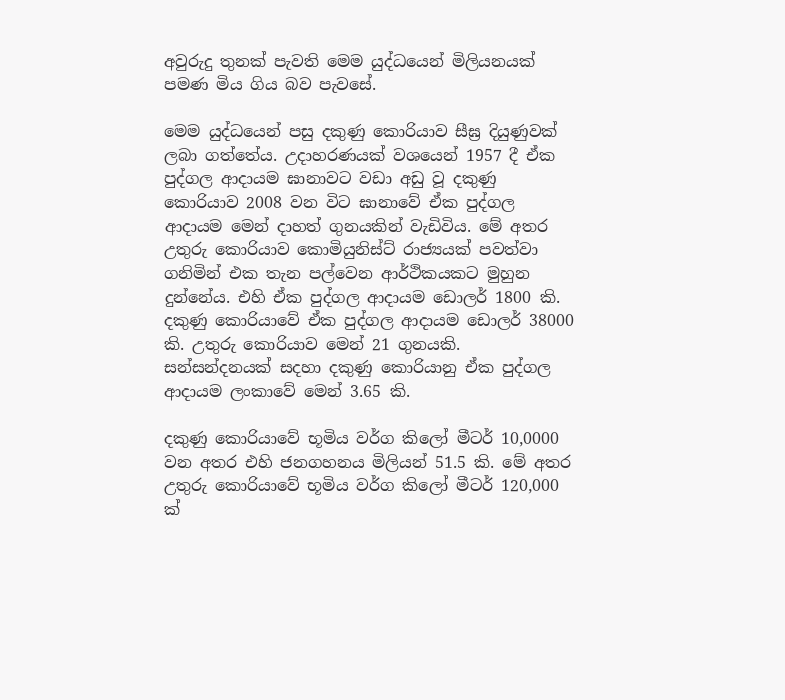අවුරුදු තුනක් පැවති මෙම යුද්ධයෙන් මිලියනයක් පමණ මිය ගිය බව පැවසේ.

මෙම යුද්ධයෙන් පසු දකුණු කොරියාව සීඝ්‍ර දියුණුවක් ලබා ගත්තේය. උදාහරණයක් වශයෙන් 1957 දී ඒක පුද්ගල ආදායම ඝානාවට වඩා අඩු වූ දකුණු කොරියාව 2008 වන විට ඝානාවේ ඒක පුද්ගල ආදායම මෙන් දාහත් ගුනයකින් වැඩිවිය. මේ අතර උතුරු කොරියාව කොමියුනිස්ට් රාජ්‍යයක් පවත්වා ගනිමින් එක තැන පල්වෙන ආර්ථිකයකට මුහුන දුන්නේය. එහි ඒක පුද්ගල ආදායම ඩොලර් 1800 කි. දකුණු කොරියාවේ ඒක පුද්ගල ආදායම ඩොලර් 38000 කි. උතුරු කොරියාව මෙන් 21 ගුනයකි. සන්සන්දනයක් සදහා දකුණු කොරියානු ඒක පුද්ගල ආදායම ලංකාවේ මෙන් 3.65 කි.

දකුණු කොරියාවේ භූමිය වර්ග කිලෝ මීටර් 10,0000 වන අතර එහි ජනගහනය මිලියන් 51.5 කි. මේ අතර උතුරු කොරියාවේ භූමිය වර්ග කිලෝ මීටර් 120,000 ක්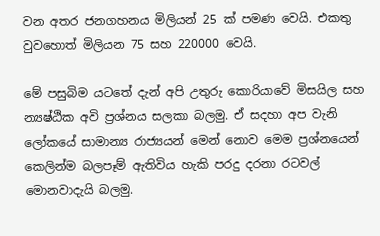වන අතර ජනගහනය මිලියන් 25 ක් පමණ වෙයි. එකතු වුවහොත් මිලියන 75 සහ 220000 වෙයි.

මේ පසුබිම යටතේ දැන් අපි උතුරු කොරියාවේ මිසයිල සහ න්‍යෂ්ඨික අවි ප්‍රශ්නය සලකා බලමු. ඒ සදහා අප වැනි ලෝකයේ සාමාන්‍ය රාජ්‍යයන් මෙන් නොව මෙම ප්‍රශ්නයෙන් කෙලින්ම බලපෑම් ඇතිවිය හැකි පරදු දරනා රටවල් මොනවාදැයි බලමු.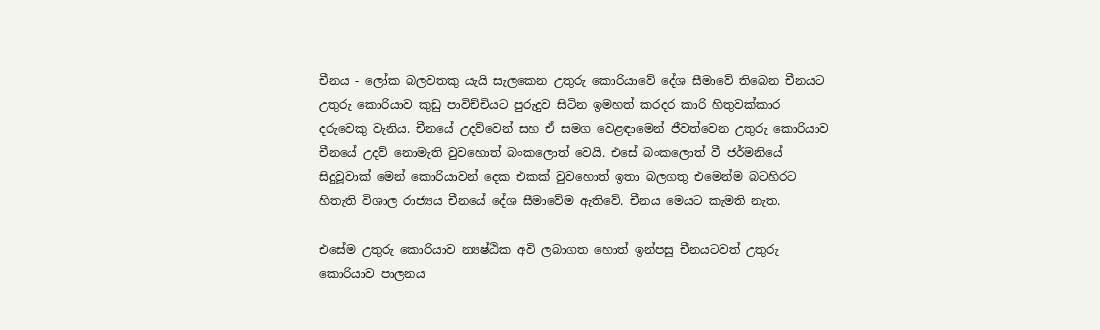චීනය - ලෝක බලවතකු යැයි සැලකෙන උතුරු කොරියාවේ දේශ සීමාවේ තිබෙන චීනයට උතුරු කොරියාව කුඩු පාවිච්චියට පුරුදුව සිටින ඉමහත් කරදර කාරි හිතුවක්කාර දරුවෙකු වැනිය. චීනයේ උදව්වෙන් සහ ඒ සමග වෙළඳාමෙන් ජීවත්වෙන උතුරු කොරියාව චීනයේ උදව් නොමැති වුවහොත් බංකලොත් වෙයි. එසේ බංකලොත් වී ජර්මනියේ සිදුවූවාක් මෙන් කොරියාවන් දෙක එකක් වුවහොත් ඉතා බලගතු එමෙන්ම බටහිරට හිතැති විශාල රාජ්‍යය චීනයේ දේශ සීමාවේම ඇතිවේ. චීනය මෙයට කැමති නැත.

එසේම උතුරු කොරියාව න්‍යෂ්ඨික අවි ලබාගත හොත් ඉන්පසු චීනයටවත් උතුරු කොරියාව පාලනය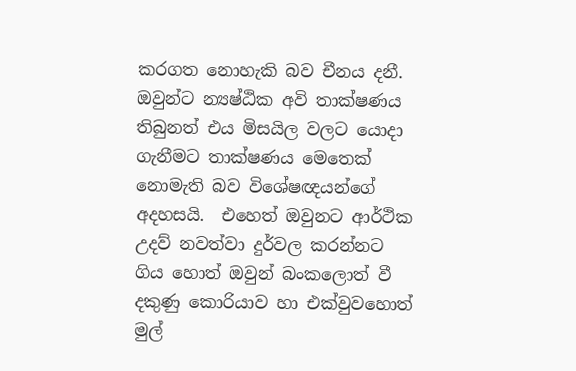කරගත නොහැකි බව චීනය දනී. ඔවුන්ට න්‍යෂ්ඨික අවි තාක්ෂණය තිබුනත් එය මිසයිල වලට යොදා ගැනීමට තාක්ෂණය මෙතෙක් නොමැති බව විශේෂඥයන්ගේ අදහසයි.  එහෙත් ඔවුනට ආර්ථික උදව් නවත්වා දුර්වල කරන්නට ගිය හොත් ඔවුන් බංකලොත් වී දකුණු කොරියාව හා එක්වුවහොත් මුල්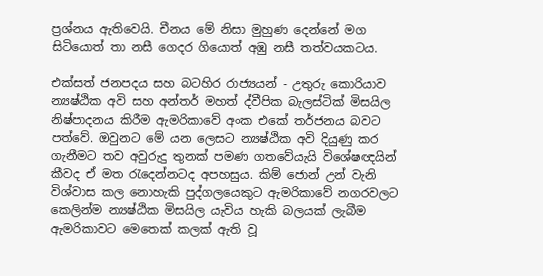ප්‍රශ්නය ඇතිවෙයි. චීනය මේ නිසා මුහුණ දෙන්නේ මග සිටියොත් තා නසී ගෙදර ගියොත් අඹු නසී තත්වයකටය.

එක්සත් ජනපදය සහ බටහිර රාජ්‍යයන් - උතුරු කොරියාව න්‍යෂ්ඨික අවි සහ අන්තර් මහත් ද්වීපික බැලස්ටික් මිසයිල නිෂ්පාදනය කිරීම ඇමරිකාවේ අංක එකේ තර්ජනය බවට පත්වේ. ඔවුනට මේ යන ලෙසට න්‍යෂ්ඨික අවි දියුණු කර ගැනීමට තව අවුරුදු තුනක් පමණ ගතවේයැයි විශේෂඥයින් කීවද ඒ මත රැදෙන්නටද අපහසුය. කිම් ජොන් උන් වැනි විශ්වාස කල නොහැකි පුද්ගලයෙකුට ඇමරිකාවේ නගරවලට කෙලින්ම න්‍යෂ්ඨික මිසයිල යැවිය හැකි බලයක් ලැබීම ඇමරිකාවට මෙතෙක් කලක් ඇති වූ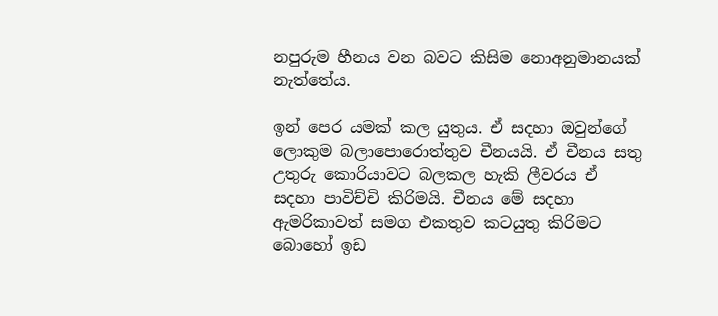නපුරුම හීනය වන බවට කිසිම නොඅනුමානයක් නැත්තේය.

ඉන් පෙර යමක් කල යුතුය. ඒ සදහා ඔවුන්ගේ ලොකුම බලාපොරොත්තුව චීනයයි. ඒ චීනය සතු උතුරු කොරියාවට බලකල හැකි ලීවරය ඒ සදහා පාවිච්චි කිරිමයි. චීනය මේ සදහා ඇමරිකාවත් සමග එකතුව කටයුතු කිරිමට බොහෝ ඉඩ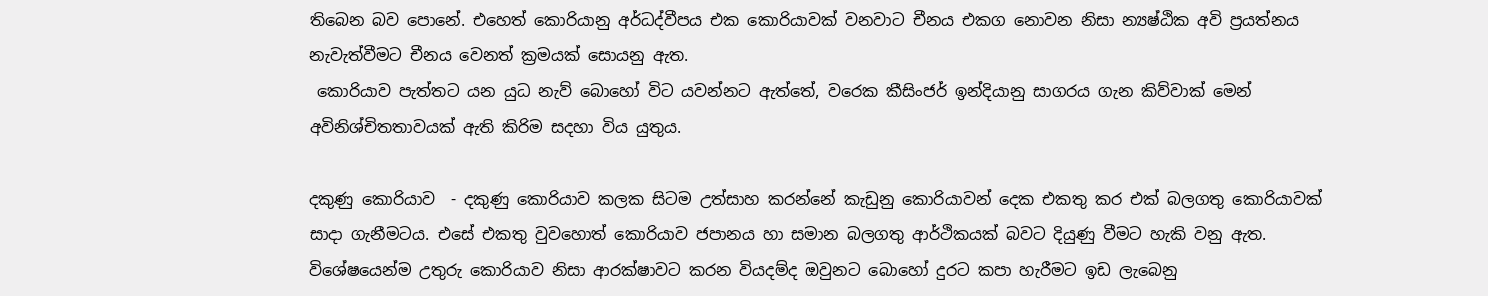තිබෙන බව පොනේ. එහෙත් කොරියානු අර්ධද්වීපය එක කොරියාවක් වනවාට චීනය එකග නොවන නිසා න්‍යෂ්ඨික අවි ප්‍රයත්නය නැවැත්වීමට චීනය වෙනත් ක්‍රමයක් සොයනු ඇත.
 කොරියාව පැත්තට යන යුධ නැව් බොහෝ විට යවන්නට ඇත්තේ, වරෙක කීසිංජර් ඉන්දියානු සාගරය ගැන කිව්වාක් මෙන් අවිනිශ්චිතතාවයක් ඇති කිරිම සදහා විය යුතුය.

දකුණු කොරියාව  - දකුණු කොරියාව කලක සිටම උත්සාහ කරන්නේ කැඩුනු කොරියාවන් දෙක එකතු කර එක් බලගතු කොරියාවක් සාදා ගැනීමටය. එසේ එකතු වුවහොත් කොරියාව ජපානය හා සමාන බලගතු ආර්ථිකයක් බවට දියුණු වීමට හැකි වනු ඇත. විශේෂයෙන්ම උතුරු කොරියාව නිසා ආරක්ෂාවට කරන වියදම්ද ඔවුනට බොහෝ දුරට කපා හැරීමට ඉඩ ලැබෙනු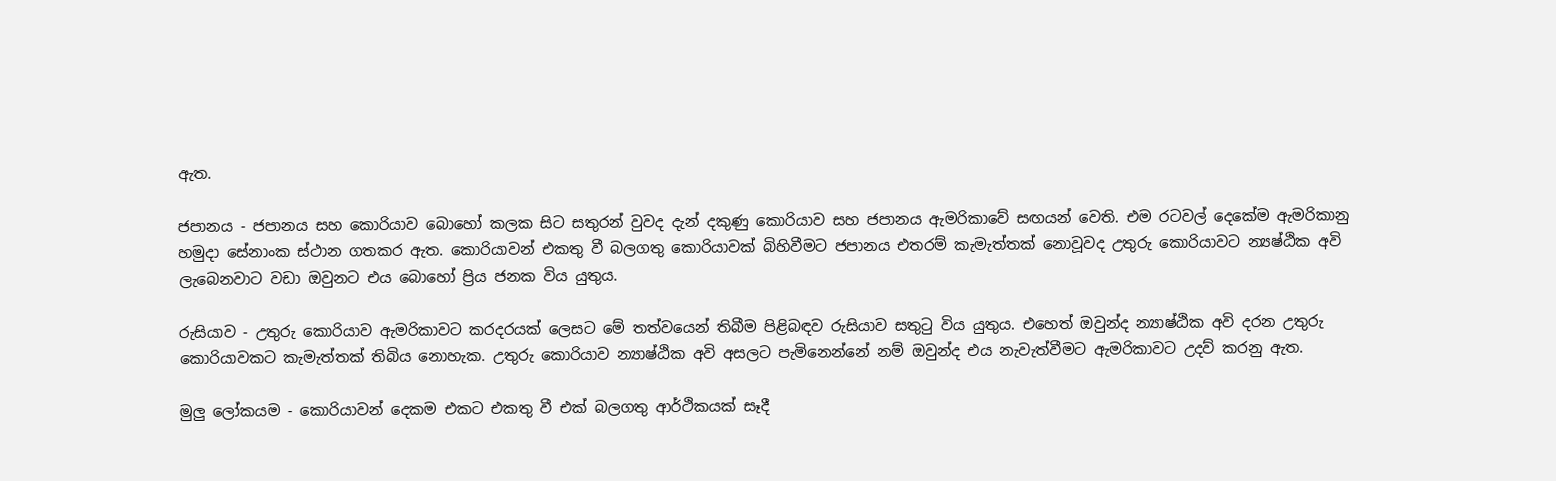ඇත.

ජපානය - ජපානය සහ කොරියාව බොහෝ කලක සිට සතුරන් වුවද දැන් දකුණු කොරියාව සහ ජපානය ඇමරිකාවේ සඟයන් වෙති. එම රටවල් දෙකේම ඇමරිකානු හමුදා සේනාංක ස්ථාන ගතකර ඇත. කොරියාවන් එකතු වී බලගතු කොරියාවක් බිහිවීමට ජපානය එතරම් කැමැත්තක් නොවූවද උතුරු කොරියාවට න්‍යෂ්ඨික අවි ලැබෙනවාට වඩා ඔවුනට එය බොහෝ ප්‍රිය ජනක විය යුතුය.

රුසියාව - උතුරු කොරියාව ඇමරිකාවට කරදරයක් ලෙසට මේ තත්වයෙන් තිබීම පිළිබඳව රුසියාව සතුටු විය යුතුය. එහෙත් ඔවුන්ද න්‍යාෂ්ඨික අවි දරන උතුරු කොරියාවකට කැමැත්තක් තිබිය නොහැක. උතුරු කොරියාව න්‍යාෂ්ඨික අවි අසලට පැමිනෙන්නේ නම් ඔවුන්ද එය නැවැත්වීමට ඇමරිකාවට උදව් කරනු ඇත.

මුලු ලෝකයම - කොරියාවන් දෙකම එකට එකතු වී එක් බලගතු ආර්ථිකයක් සෑදී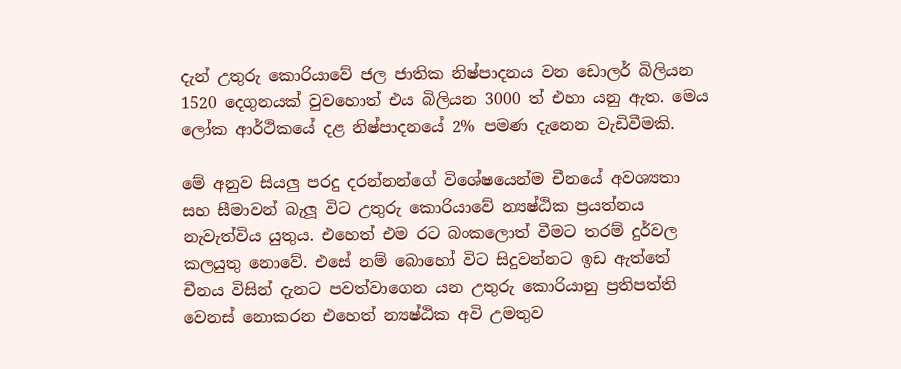දැන් උතුරු කොරියාවේ ජල ජාතික නිෂ්පාදනය වන ඩොලර් බිලියන 1520 දෙගුනයක් වුවහොත් එය බිලියන 3000 ත් එහා යනු ඇත. මෙය ලෝක ආර්ථිකයේ දළ නිෂ්පාදනයේ 2% පමණ දැනෙන වැඩිවීමකි.

මේ අනුව සියලු පරදු දරන්නන්ගේ විශේෂයෙන්ම චීනයේ අවශ්‍යතා සහ සීමාවන් බැලූ විට උතුරු කොරියාවේ න්‍යෂ්ඨික ප්‍රයත්නය නැවැත්විය යුතුය. එහෙත් එම රට බංකලොත් වීමට තරම් දුර්වල කලයුතු නොවේ. එසේ නම් බොහෝ විට සිදුවන්නට ඉඩ ඇත්තේ චීනය විසින් දැනට පවත්වාගෙන යන උතුරු කොරියානු ප්‍රතිපත්ති වෙනස් නොකරන එහෙත් න්‍යෂ්ඨික අවි උමතුව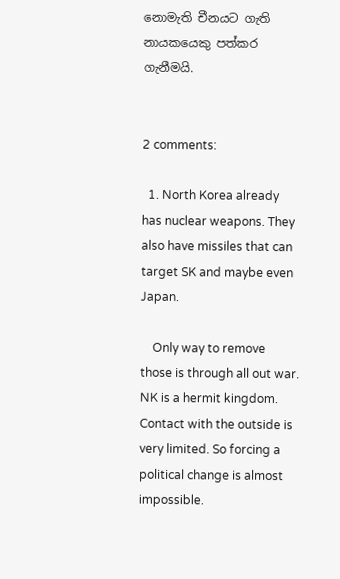නොමැති චීනයට ගැති නායකයෙකු පත්කර ගැනීමයි.


2 comments:

  1. North Korea already has nuclear weapons. They also have missiles that can target SK and maybe even Japan.

    Only way to remove those is through all out war. NK is a hermit kingdom. Contact with the outside is very limited. So forcing a political change is almost impossible.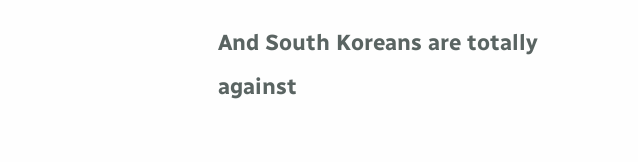And South Koreans are totally against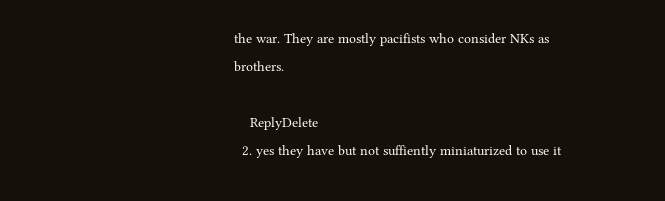the war. They are mostly pacifists who consider NKs as brothers.

    ReplyDelete
  2. yes they have but not suffiently miniaturized to use it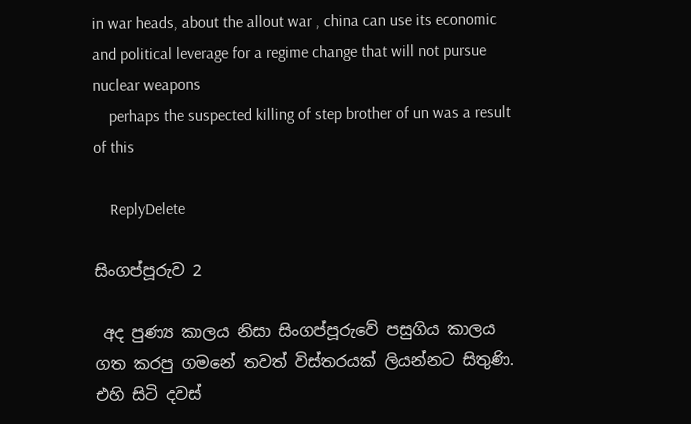in war heads, about the allout war , china can use its economic and political leverage for a regime change that will not pursue nuclear weapons
    perhaps the suspected killing of step brother of un was a result of this

    ReplyDelete

සිංගප්පූරුව 2

 අද පුණ්‍ය කාලය නිසා සිංගප්පූරුවේ පසුගිය කාලය ගත කරපු ගමනේ තවත් විස්තරයක් ලියන්නට සිතුණි.  එහි සිටි දවස්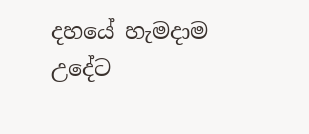දහයේ හැමදාම උදේට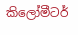කිලෝමීටර්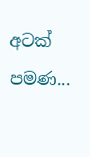අටක් පමණ...